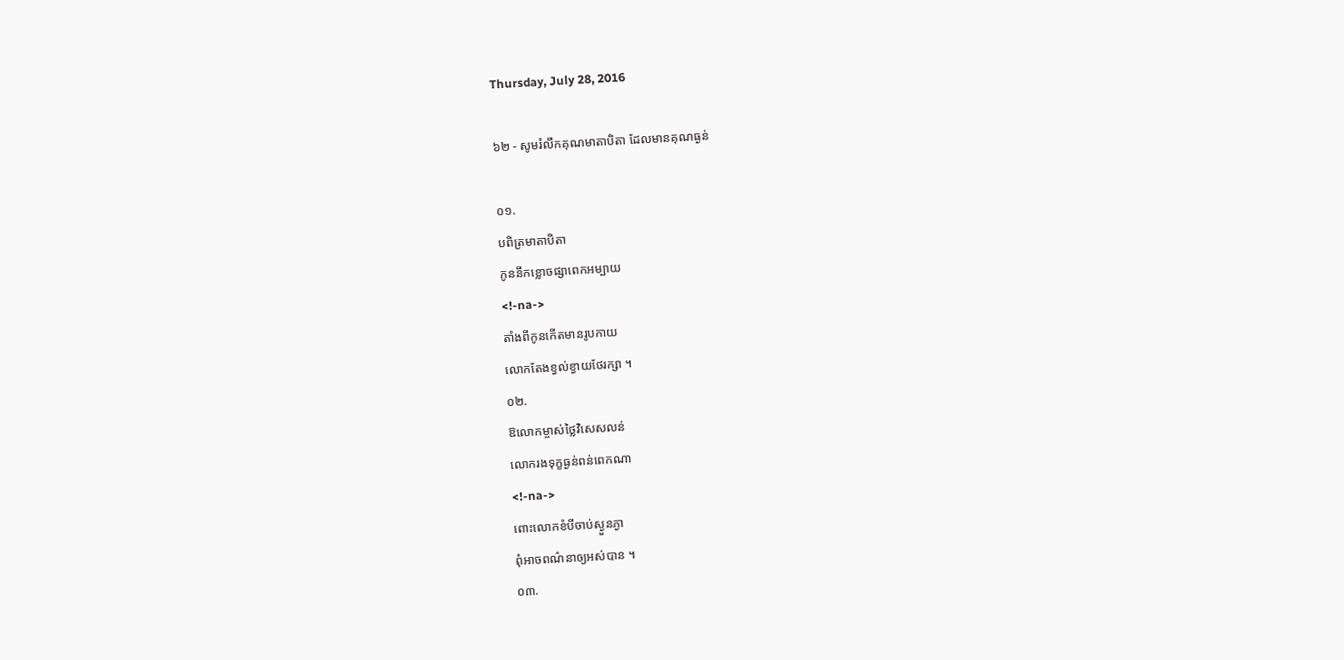Thursday, July 28, 2016

៦២ - សូមរំលឹកគុណមាតាបិតា ដែលមានគុណធ្ងន់

០១.
បពិត្រមាតាបិតា
កូននឹកខ្លោចផ្សាពេកអម្បាយ
<!-na->
តាំងពីកូនកើតមានរូបកាយ
លោកតែងខ្វល់ខ្វាយថែរក្សា ។
០២.
ឱលោកម្ចាស់ថ្លៃវិសេសលន់
លោករងទុក្ខធ្ងន់ពន់ពេកណា
<!-na->
ពោះលោកខំបីចាប់ស្ងួនភ្ងា
ពុំអាចពណ៌នាឲ្យអស់បាន ។
០៣.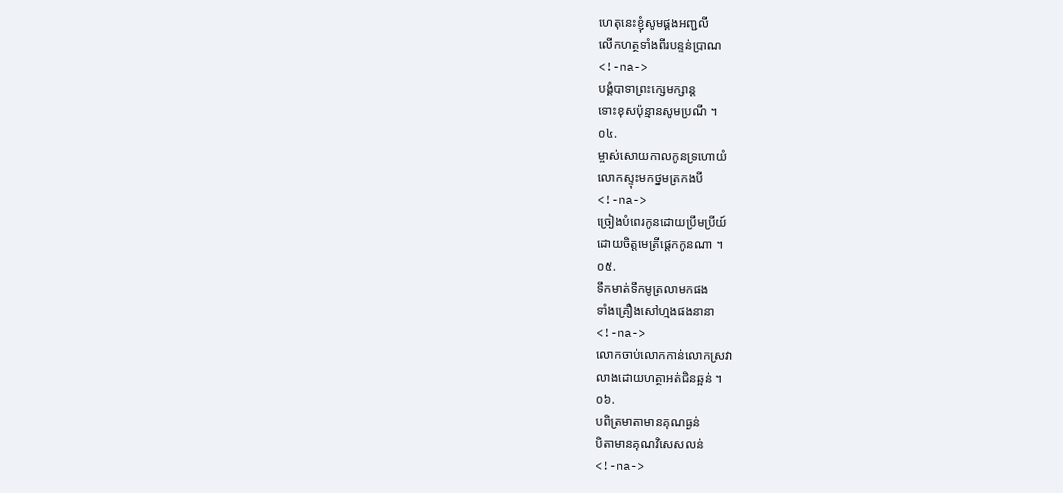ហេតុនេះខ្ញុំសូមផ្គងអញ្ជលី
លើកហត្ថទាំងពីរបន្ទន់ប្រាណ
<!-na->
បង្គំបាទាព្រះក្សេមក្សាន្ត
ទោះខុសប៉ុន្មានសូមប្រណី ។
០៤.
ម្ចាស់សោយកាលកូនទ្រហោយំ
លោកស្ទុះមកថ្នមត្រកងបី
<!-na->
ច្រៀងបំពេរកូនដោយប្រឹមប្រីយ៍
ដោយចិត្តមេត្រីផ្តេកកូនណា ។
០៥.
ទឹកមាត់ទឹកមូត្រលាមកផង
ទាំងគ្រឿងសៅហ្មងផងនានា
<!-na->
លោកចាប់លោកកាន់លោកស្រវា
លាងដោយហត្ថាអត់ជិនឆ្អន់ ។
០៦.
បពិត្រមាតាមានគុណធ្ងន់
បិតាមានគុណវិសេសលន់
<!-na->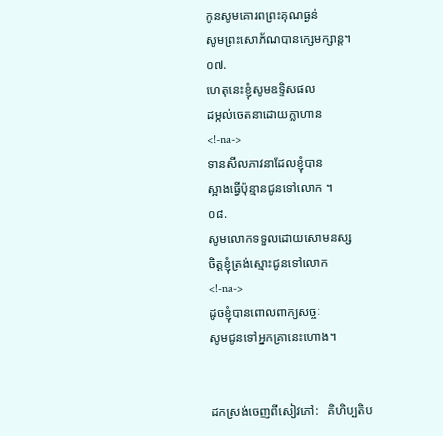កូនសូមគោរពព្រះគុណធ្ងន់
សូមព្រះសោភ័ណបានក្សេមក្សាន្ត។
០៧.
ហេតុនេះខ្ញុំសូមឧទ្ទិសផល
ដម្កល់ចេតនាដោយក្លាហាន
<!-na->
ទានសីលភាវនាដែលខ្ញុំបាន
ស្អាងធ្វើប៉ុន្មានជូនទៅលោក ។
០៨.
សូមលោកទទួលដោយសោមនស្ស
ចិត្តខ្ញុំត្រង់ស្មោះជូនទៅលោក
<!-na->
ដូចខ្ញុំបានពោលពាក្យសច្ចៈ
សូមជូនទៅអ្នកគ្រានេះហោង។


ដកស្រង់ចេញពីសៀវភៅ:   គិហិប្បតិប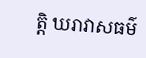ត្តិ ឃរាវាសធម៌